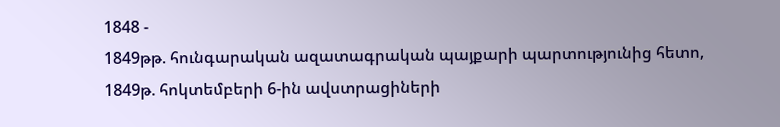1848 -
1849թթ. հունգարական ազատագրական պայքարի պարտությունից հետո,
1849թ. հոկտեմբերի 6-ին ավստրացիների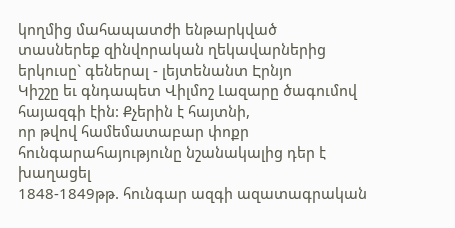կողմից մահապատժի ենթարկված
տասներեք զինվորական ղեկավարներից երկուսը` գեներալ - լեյտենանտ Էրնյո
Կիշշը եւ գնդապետ Վիլմոշ Լազարը ծագումով հայազգի էին: Քչերին է հայտնի,
որ թվով համեմատաբար փոքր հունգարահայությունը նշանակալից դեր է խաղացել
1848-1849թթ. հունգար ազգի ազատագրական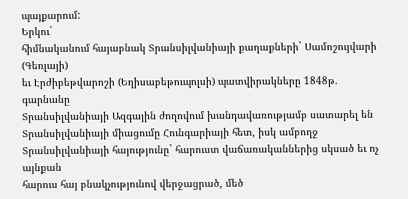պայքարում:
Երկու`
հիմնականում հայաբնակ Տրանսիլվանիայի քաղաքների` Սամոշույվարի (Գեռլայի)
եւ Էրժիբեթվարոշի (Եղիսաբեթուպոլսի) պատվիրակները 1848թ. գարնանը
Տրանսիլվանիայի Ազգային ժողովում խանդավառությամբ սատարել են
Տրանսիլվանիայի միացումը Հունգարիայի հետ, իսկ ամբողջ
Տրանսիլվանիայի հայությունը` հարուստ վաճառականներից սկսած եւ ոչ այնքան
հարուս հայ բնակչությունով վերջացրած, մեծ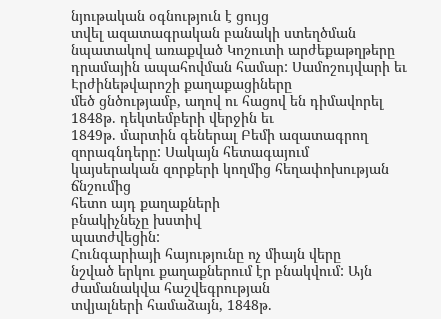նյութական օգնություն է ցույց
տվել ազատագրական բանակի ստեղծման նպատակով առաքված Կոշուտի արժեքաթղթերը
դրամային ապահովման համար: Սամոշույվարի եւ Էրժինեթվարոշի քաղաքացիները
մեծ ցնծությամբ, աղով ու հացով են դիմավորել 1848թ. դեկտեմբերի վերջին եւ
1849թ. մարտին գեներալ Բեմի ազատագրող զորագնդերը: Սակայն հետագայում
կայսերական զորքերի կողմից հեղափոխության ճնշումից
հետո այդ քաղաքների
բնակիչնեչը խստիվ
պատժվեցին:
Հունգարիայի հայությունը ոչ միայն վերը
նշված երկու քաղաքներում էր բնակվում: Այն ժամանակվա հաշվեգրության
տվյալների համաձայն, 1848թ.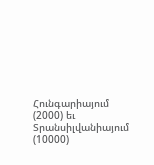Հունգարիայում (2000) եւ Տրանսիլվանիայում
(10000)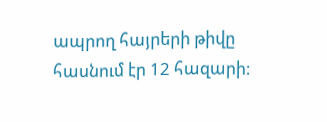ապրող հայրերի թիվը հասնում էր 12 հազարի: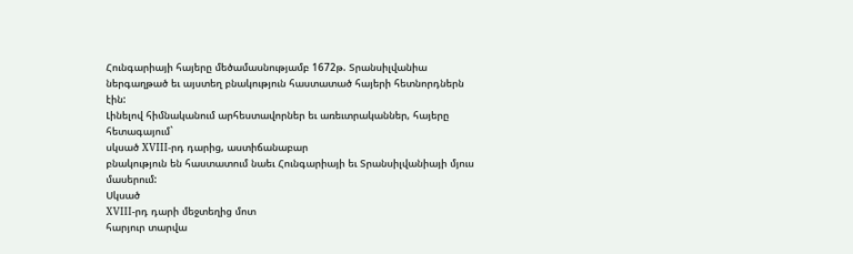Հունգարիայի հայերը մեծամասնությամբ 1672թ. Տրանսիլվանիա
ներգաղթած եւ այստեղ բնակություն հաստատած հայերի հետնորդներն
էին:
Լինելով հիմնականում արհեստավորներ եւ առեւտրականներ, հայերը հետագայում`
սկսած XVIII-րդ դարից, աստիճանաբար
բնակություն են հաստատում նաեւ Հունգարիայի եւ Տրանսիլվանիայի մյուս
մասերում:
Սկսած
XVIII-րդ դարի մեջտեղից մոտ
հարյուր տարվա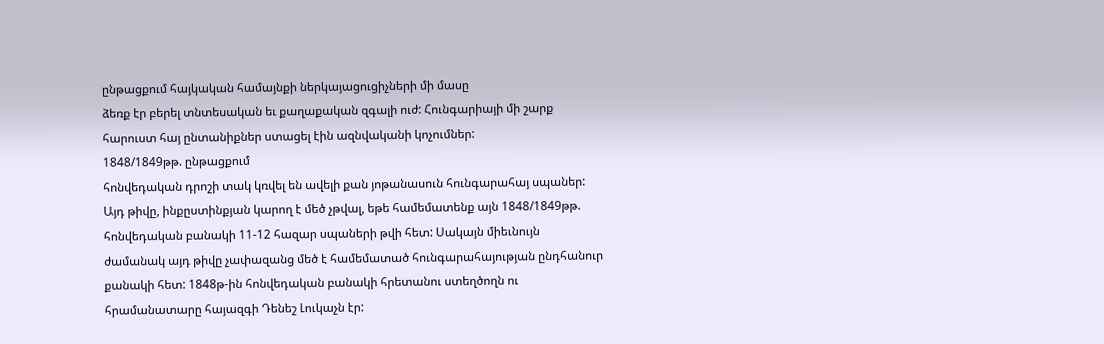ընթացքում հայկական համայնքի ներկայացուցիչների մի մասը
ձեռք էր բերել տնտեսական եւ քաղաքական զգալի ուժ: Հունգարիայի մի շարք
հարուստ հայ ընտանիքներ ստացել էին ազնվականի կոչումներ:
1848/1849թթ. ընթացքում
հոնվեդական դրոշի տակ կռվել են ավելի քան յոթանասուն հունգարահայ սպաներ:
Այդ թիվը, ինքըստինքյան կարող է մեծ չթվալ, եթե համեմատենք այն 1848/1849թթ.
հոնվեդական բանակի 11-12 հազար սպաների թվի հետ: Սակայն միեւնույն
ժամանակ այդ թիվը չափազանց մեծ է համեմատած հունգարահայության ընդհանուր
քանակի հետ: 1848թ-ին հոնվեդական բանակի հրետանու ստեղծողն ու
հրամանատարը հայազգի Դենեշ Լուկաչն էր: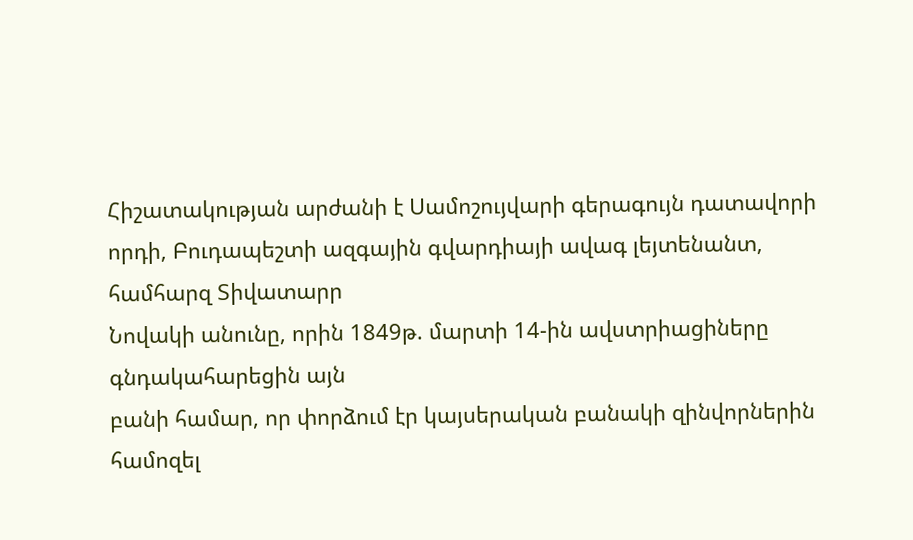Հիշատակության արժանի է Սամոշույվարի գերագույն դատավորի
որդի, Բուդապեշտի ազգային գվարդիայի ավագ լեյտենանտ, համհարզ Տիվատարր
Նովակի անունը, որին 1849թ. մարտի 14-ին ավստրիացիները գնդակահարեցին այն
բանի համար, որ փորձում էր կայսերական բանակի զինվորներին համոզել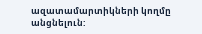ազատամարտիկների կողմը անցնելուն: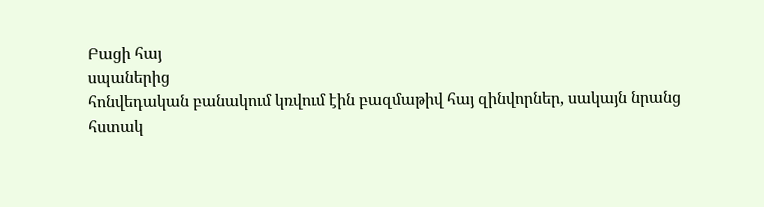Բացի հայ
սպաներից
հոնվեդական բանակում կռվում էին բազմաթիվ հայ զինվորներ, սակայն նրանց
հստակ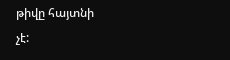թիվը հայտնի
չէ: